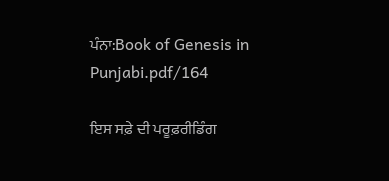ਪੰਨਾ:Book of Genesis in Punjabi.pdf/164

ਇਸ ਸਫ਼ੇ ਦੀ ਪਰੂਫ਼ਰੀਡਿੰਗ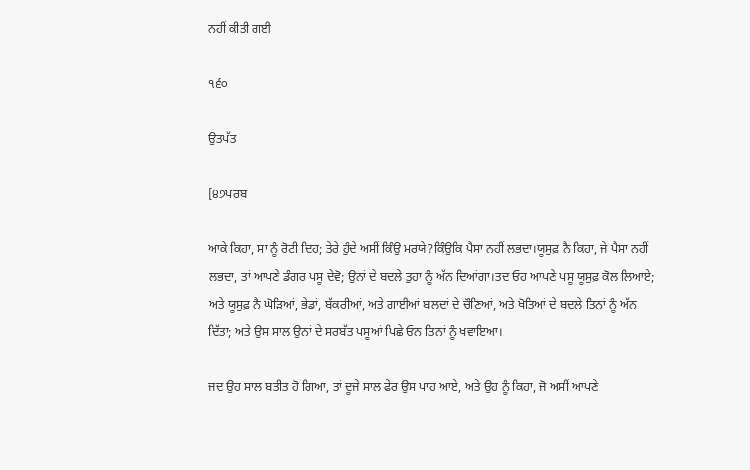ਨਹੀਂ ਕੀਤੀ ਗਈ

੧੬੦

ਉਤਪੱਤ

[੪੭ਪਰਬ

ਆਕੇ ਕਿਹਾ, ਸਾ ਨੂੰ ਰੋਟੀ ਦਿਹ; ਤੇਰੇ ਹੁੰਦੇ ਅਸੀਂ ਕਿੰਉ ਮਰਯੇ?ਕਿੰਉਕਿ ਪੈਸਾ ਨਹੀਂ ਲਭਦਾ।ਯੂਸੁਫ਼ ਨੈ ਕਿਹਾ, ਜੇ ਪੈਸਾ ਨਹੀਂ ਲਭਦਾ, ਤਾਂ ਆਪਣੇ ਡੰਗਰ ਪਸੂ ਦੇਵੋ; ਉਨਾਂ ਦੇ ਬਦਲੇ ਤੁਹਾ ਨੂੰ ਅੱਨ ਦਿਆਂਗਾ।ਤਦ ਓਹ ਆਪਣੇ ਪਸੂ ਯੂਸੁਫ਼ ਕੋਲ ਲਿਆਏ; ਅਤੇ ਯੂਸੁਫ਼ ਨੈ ਘੋੜਿਆਂ, ਭੇਡਾਂ, ਬੱਕਰੀਆਂ, ਅਤੇ ਗਾਈਆਂ ਬਲਦਾਂ ਦੇ ਚੌਣਿਆਂ, ਅਤੇ ਖੋਤਿਆਂ ਦੇ ਬਦਲੇ ਤਿਨਾਂ ਨੂੰ ਅੱਨ ਦਿੱਤਾ; ਅਤੇ ਉਸ ਸਾਲ ਉਨਾਂ ਦੇ ਸਰਬੱਤ ਪਸੂਆਂ ਪਿਛੇ ਓਨ ਤਿਨਾਂ ਨੂੰ ਖਵਾਇਆ।

ਜਦ ਉਹ ਸਾਲ ਬਤੀਤ ਹੋ ਗਿਆ, ਤਾਂ ਦੂਜੇ ਸਾਲ ਫੇਰ ਉਸ ਪਾਹ ਆਏ, ਅਤੇ ਉਹ ਨੂੰ ਕਿਹਾ, ਜੋ ਅਸੀਂ ਆਪਣੇ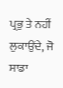ਪ੍ਰਭੁ ਤੇ ਨਹੀਂ ਲੁਕਾਉਂਦੇ, ਜੋ ਸਾਡਾ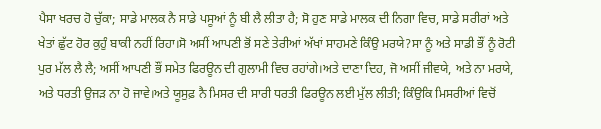ਪੈਸਾ ਖਰਚ ਹੋ ਚੁੱਕਾ; ਸਾਡੇ ਮਾਲਕ ਨੈ ਸਾਡੇ ਪਸੂਆਂ ਨੂੰ ਬੀ ਲੈ ਲੀਤਾ ਹੈ; ਸੋ ਹੁਣ ਸਾਡੇ ਮਾਲਕ ਦੀ ਨਿਗਾ ਵਿਚ, ਸਾਡੇ ਸਰੀਰਾਂ ਅਤੇ ਖੇਤਾਂ ਛੁੱਟ ਹੋਰ ਕੁਹੁੰ ਬਾਕੀ ਨਹੀਂ ਰਿਹਾ।ਸੋ ਅਸੀਂ ਆਪਣੀ ਭੋਂ ਸਣੇ ਤੇਰੀਆਂ ਅੱਖਾਂ ਸਾਹਮਣੇ ਕਿੰਉ ਮਰਯੇ?ਸਾ ਨੂੰ ਅਤੇ ਸਾਡੀ ਭੌਂ ਨੂੰ ਰੋਟੀ ਪੁਰ ਮੱਲ ਲੈ ਲੈ; ਅਸੀਂ ਆਪਣੀ ਭੌਂ ਸਮੇਤ ਫਿਰਊਨ ਦੀ ਗੁਲਾਮੀ ਵਿਚ ਰਹਾਂਗੇ।ਅਤੇ ਦਾਣਾ ਦਿਹ, ਜੋ ਅਸੀਂ ਜੀਵਯੇ, ਅਤੇ ਨਾ ਮਰਯੇ, ਅਤੇ ਧਰਤੀ ਉਜੜ ਨਾ ਹੋ ਜਾਵੇ।ਅਤੇ ਯੂਸੁਫ਼ ਨੈ ਮਿਸਰ ਦੀ ਸਾਰੀ ਧਰਤੀ ਫਿਰਊਨ ਲਈ ਮੁੱਲ ਲੀਤੀ; ਕਿੰਉਕਿ ਮਿਸਰੀਆਂ ਵਿਚੋਂ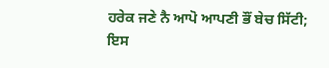ਹਰੇਕ ਜਣੇ ਨੈ ਆਪੋ ਆਪਣੀ ਭੌਂ ਬੇਚ ਸਿੱਟੀ; ਇਸ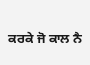ਕਰਕੇ ਜੋ ਕਾਲ ਨੈ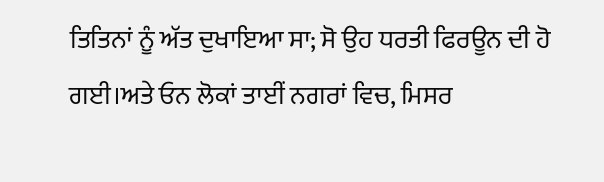ਤਿਤਿਨਾਂ ਨੂੰ ਅੱਤ ਦੁਖਾਇਆ ਸਾ; ਸੋ ਉਹ ਧਰਤੀ ਫਿਰਊਨ ਦੀ ਹੋ ਗਈ।ਅਤੇ ਓਨ ਲੋਕਾਂ ਤਾਈਂ ਨਗਰਾਂ ਵਿਚ, ਮਿਸਰ